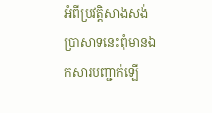អំពីប្រវត្តិសាងសង់ប្រាសាទនេះពុំមានឯកសារបញ្ជាក់ឡើ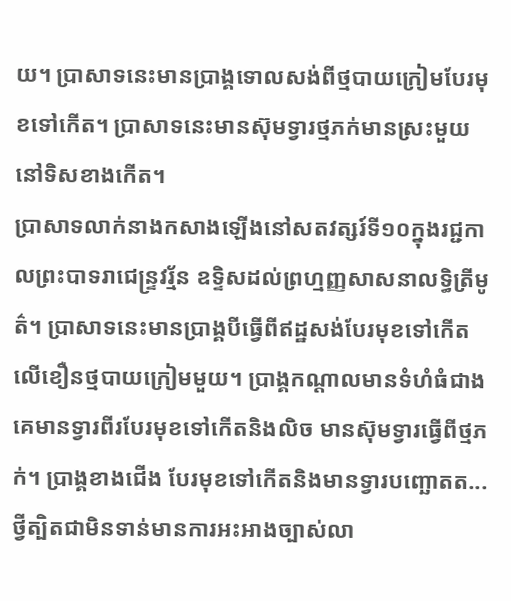យ។ ប្រាសាទនេះមានប្រាង្គទោលសង់ពីថ្មបាយក្រៀមបែរមុខទៅកើត។ ប្រាសាទនេះមានស៊ុមទ្វារថ្មភក់មានស្រះមួយនៅទិសខាងកើត។
ប្រាសាទលាក់នាងកសាងឡើងនៅសតវត្សរ៍ទី១០ក្នុងរជ្ជកាលព្រះបាទរាជេន្ទ្រវរ្ម័ន ឧទ្ទិសដល់ព្រហ្មញ្ញសាសនាលទ្ធិត្រីមូត៌។ ប្រាសាទនេះមានប្រាង្គបីធ្វើពីឥដ្ឋសង់បែរមុខទៅកើតលើខឿនថ្មបាយក្រៀមមួយ។ ប្រាង្គកណ្តាលមានទំហំធំជាងគេមានទ្វារពីរបែរមុខទៅកើតនិងលិច មានស៊ុមទ្វារធ្វើពីថ្មភក់។ ប្រាង្គខាងជើង បែរមុខទៅកើតនិងមានទ្វារបញ្ឆោតត...
ថ្វីត្បិតជាមិនទាន់មានការអះអាងច្បាស់លា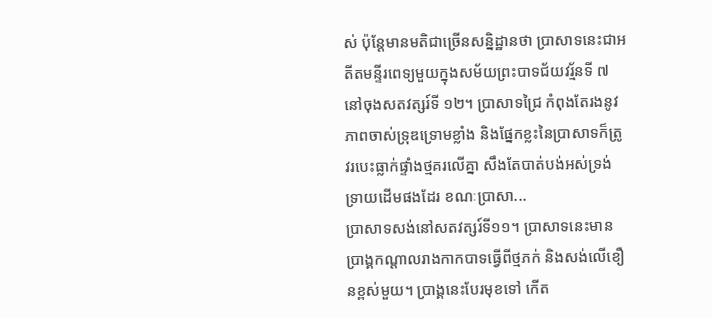ស់ ប៉ុន្តែមានមតិជាច្រើនសន្និដ្ឋានថា ប្រាសាទនេះជាអតីតមន្ទីរពេទ្យមួយក្នុងសម័យព្រះបាទជ័យវរ្ម័នទី ៧ នៅចុងសតវត្សរ៍ទី ១២។ ប្រាសាទជ្រៃ កំពុងតែរងនូវភាពចាស់ទ្រុឌទ្រោមខ្លាំង និងផ្នែកខ្លះនៃប្រាសាទក៏ត្រូវរបេះធ្លាក់ផ្ទាំងថ្មគរលើគ្នា សឹងតែបាត់បង់អស់ទ្រង់ទ្រាយដើមផងដែរ ខណៈប្រាសា...
ប្រាសាទសង់នៅសតវត្សរ៍ទី១១។ ប្រាសាទនេះមានប្រាង្គកណ្ដាលរាងកាកបាទធ្វើពីថ្មភក់ និងសង់លើខឿនខ្ពស់មួយ។ ប្រាង្គនេះបែរមុខទៅ កើត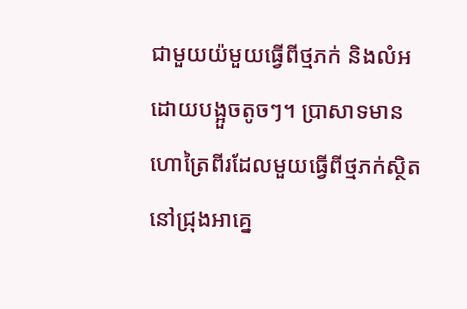ជាមួយយ៉មួយធ្វើពីថ្មភក់ និងលំអដោយបង្អួចតូចៗ។ ប្រាសាទមានហោត្រៃពីរដែលមួយធ្វើពីថ្មភក់ស្ថិតនៅជ្រុងអាគ្នេ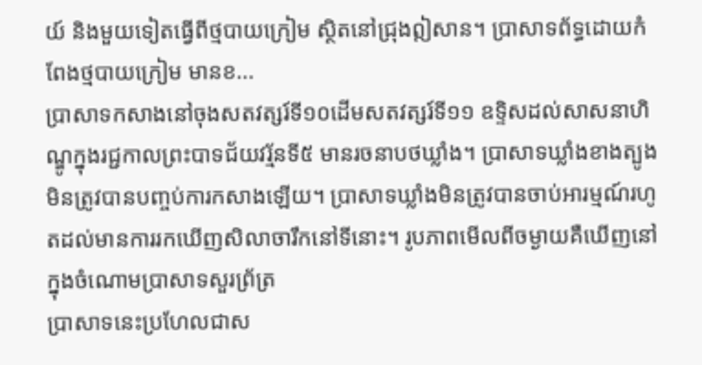យ៍ និងមួយទៀតធ្វើពីថ្មបាយក្រៀម ស្ថិតនៅជ្រុងឦសាន។ ប្រាសាទព័ទ្ធដោយកំពែងថ្មបាយក្រៀម មានខ...
ប្រាសាទកសាងនៅចុងសតវត្សរ៍ទី១០ដើមសតវត្សរ៍ទី១១ ឧទ្ទិសដល់សាសនាហិណ្ឌូក្នុងរជ្ជកាលព្រះបាទជ័យវរ្ម័នទី៥ មានរចនាបថឃ្លាំង។ ប្រាសាទឃ្លាំងខាងត្បូងមិនត្រូវបានបញ្ចប់ការកសាងឡើយ។ ប្រាសាទឃ្លាំងមិនត្រូវបានចាប់អារម្មណ៍រហូតដល់មានការរកឃើញសិលាចារឹកនៅទីនោះ។ រូបភាពមើលពីចម្ងាយគឺឃើញនៅក្នុងចំណោមប្រាសាទសួរព្រ័ត្រ
ប្រាសាទនេះប្រហែលជាស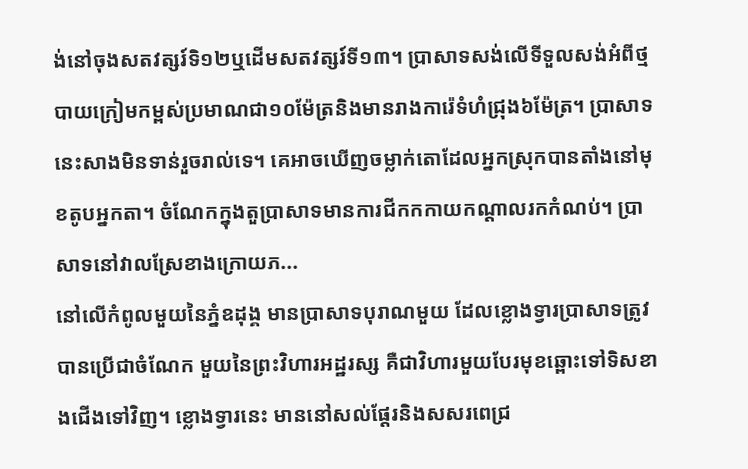ង់នៅចុងសតវត្សរ៍ទិ១២ឬដើមសតវត្សរ៍ទី១៣។ ប្រាសាទសង់លើទីទួលសង់អំពីថ្មបាយក្រៀមកម្ពស់ប្រមាណជា១០ម៉ែត្រនិងមានរាងការ៉េទំហំជ្រុង៦ម៉ែត្រ។ ប្រាសាទនេះសាងមិនទាន់រួចរាល់ទេ។ គេអាចឃើញចម្លាក់តោដែលអ្នកស្រុកបានតាំងនៅមុខតូបអ្នកតា។ ចំណែកក្នុងតួប្រាសាទមានការជីកកកាយកណ្ដាលរកកំណប់។ ប្រាសាទនៅវាលស្រែខាងក្រោយភ...
នៅលើកំពូលមួយនៃភ្នំឧដុង្គ មានប្រាសាទបុរាណមួយ ដែលខ្លោងទ្វារប្រាសាទត្រូវបានប្រើជាចំណែក មួយនៃព្រះវិហារអដ្ឋរស្ស គឺជាវិហារមួយបែរមុខឆ្ពោះទៅទិសខាងជើងទៅវិញ។ ខ្លោងទ្វារនេះ មាននៅសល់ផ្ដែរនិងសសរពេជ្រ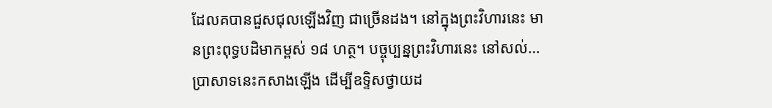ដែលគបានជួសជុលឡើងវិញ ជាច្រើនដង។ នៅក្នុងព្រះវិហារនេះ មានព្រះពុទ្ធបដិមាកម្ពស់ ១៨ ហត្ថ។ បច្ចុប្បន្នព្រះវិហារនេះ នៅសល់...
ប្រាសាទនេះកសាងឡើង ដើម្បីឧទ្ទិសថ្វាយដ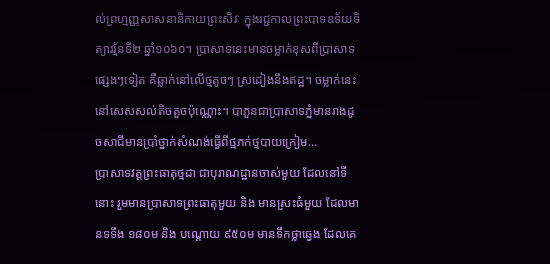ល់ព្រហ្មញ្ញសាសនានិកាយព្រះសិវៈ ក្នុងរជ្ជកាលព្រះបាទឧទ័យទិត្យាវរ្ម័នទី២ ឆ្នាំ១០៦០។ ប្រាសាទនេះមានចម្លាក់ខុសពីប្រាសាទផ្សេងៗទៀត គឺឆ្លាក់នៅលើថ្មតូចៗ ស្រដៀងនឹងឥដ្ឋ។ ចម្លាក់នេះនៅសេសសល់តិចតួចប៉ុណ្ណោះ។ បាភួនជាប្រាសាទភ្នំមានរាងដូចសាជីមានប្រាំថ្នាក់សំណង់ធ្វើពីថ្មភក់ថ្មបាយក្រៀម...
ប្រាសាទវត្តព្រះធាតុថ្មដា ជាបុរាណដ្ឋានចាស់មួយ ដែលនៅទីនោះ រួមមានប្រាសាទព្រះធាតុមួយ និង មានស្រះធំមួយ ដែលមានទទឹង ១៨០ម និង បណ្ដោយ ៩៥០ម មានទឹកថ្លាឆ្វេង ដែលគេ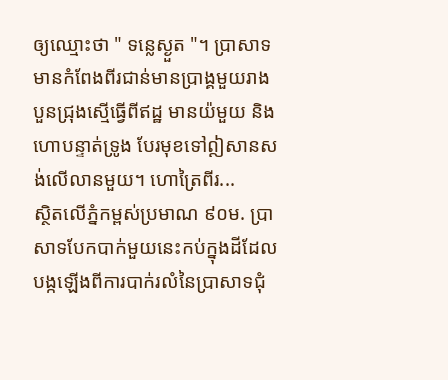ឲ្យឈ្មោះថា " ទន្លេស្ងួត "។ ប្រាសាទមានកំពែងពីរជាន់មានប្រាង្គមួយរាងបួនជ្រុងស្មើធ្វើពីឥដ្ឋ មានយ៉មួយ និងហោបន្ទាត់ទ្រូង បែរមុខទៅឦសានសង់លើលានមួយ។ ហោត្រៃពីរ...
ស្ថិតលើភ្នំកម្ពស់ប្រមាណ ៩០ម. ប្រាសាទបែកបាក់មួយនេះកប់ក្នុងដីដែលបង្កឡើងពីការបាក់រលំនៃប្រាសាទជុំ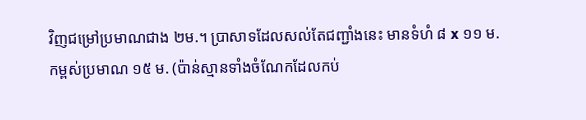វិញជម្រៅប្រមាណជាង ២ម.។ ប្រាសាទដែលសល់តែជញ្ជាំងនេះ មានទំហំ ៨ x ១១ ម. កម្ពស់ប្រមាណ ១៥ ម. (ប៉ាន់ស្មានទាំងចំណែកដែលកប់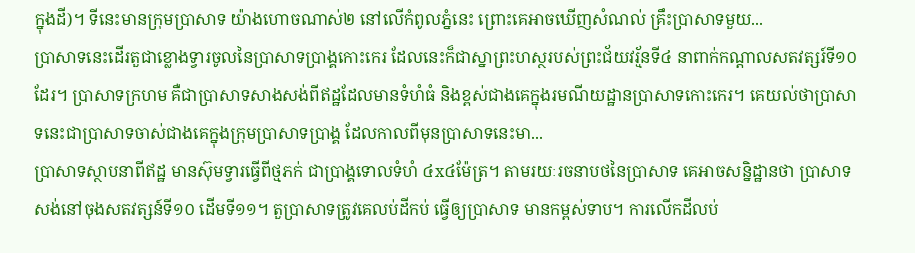ក្នុងដី)។ ទីនេះមានក្រុមប្រាសាទ យ៉ាងហោចណាស់២ នៅលើកំពូលភ្នំនេះ ព្រោះគេអាចឃើញសំណល់ គ្រឹះប្រាសាទមួយ...
ប្រាសាទនេះដើរតួជាខ្លោងទ្វារចូលនៃប្រាសាទប្រាង្គកោះកេរ ដែលនេះក៏ជាស្នាព្រះហស្ថរបស់ព្រះជ័យវរ្ម័នទី៤ នាពាក់កណ្ដាលសតវត្សរ៍ទី១០ដែរ។ ប្រាសាទក្រហម គឺជាប្រាសាទសាងសង់ពីឥដ្ឋដែលមានទំហំធំ និងខ្ពស់ជាងគេក្នុងរមណីយដ្ឋានប្រាសាទកោះកេរ។ គេយល់ថាប្រាសាទនេះជាប្រាសាទចាស់ជាងគេក្នុងក្រុមប្រាសាទប្រាង្គ ដែលកាលពីមុនប្រាសាទនេះមា...
ប្រាសាទស្ថាបនាពីឥដ្ឋ មានស៊ុមទ្វារធ្វើពីថ្មភក់ ជាប្រាង្គទោលទំហំ ៤x៤ម៉ែត្រ។ តាមរយៈរចនាបថនៃប្រាសាទ គេអាចសន្និដ្ឋានថា ប្រាសាទសង់នៅចុងសតវត្សន៍ទី១០ ដើមទី១១។ តួប្រាសាទត្រូវគេលប់ដីកប់ ធ្វើឲ្យប្រាសាទ មានកម្ពស់ទាប។ ការលើកដីលប់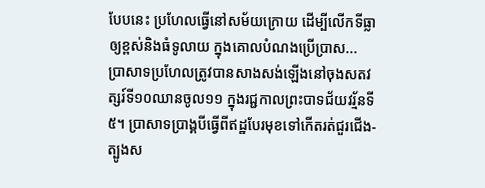បែបនេះ ប្រហែលធ្វើនៅសម័យក្រោយ ដើម្បីលើកទីធ្លាឲ្យខ្ពស់និងធំទូលាយ ក្នុងគោលបំណងប្រើប្រាស...
ប្រាសាទប្រហែលត្រូវបានសាងសង់ឡើងនៅចុងសតវត្សរ៍ទី១០ឈានចូល១១ ក្នុងរជ្ជកាលព្រះបាទជ័យវរ្ម័នទី៥។ ប្រាសាទប្រាង្គបីធ្វើពីឥដ្ឋបែរមុខទៅកើតរត់ជួរជើង-ត្បូងស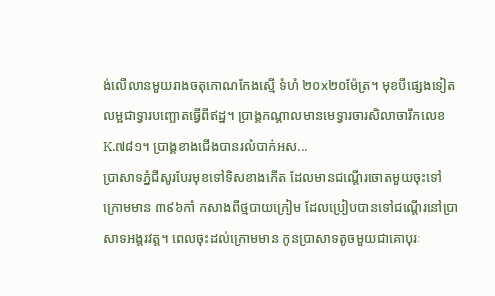ង់លើលានមួយរាងចតុកោណកែងស្មើ ទំហំ ២០x២០ម៉ែត្រ។ មុខបីផ្សេងទៀតលម្អជាទ្វារបញ្ឆោតធ្វើពីឥដ្ឋ។ ប្រាង្គកណ្ដាលមានមេទ្វារចារសិលាចារឹកលេខ K.៧៨១។ ប្រាង្គខាងជើងបានរលំបាក់អស...
ប្រាសាទភ្នំជីសូរបែរមុខទៅទិសខាងកើត ដែលមានជណ្តើរចោតមួយចុះទៅក្រោមមាន ៣៩៦កាំ កសាងពីថ្មបាយក្រៀម ដែលប្រៀបបានទៅជណ្តើរនៅប្រាសាទអង្គរវត្ត។ ពេលចុះដល់ក្រោមមាន កូនប្រាសាទតូចមួយជាគោបុរៈ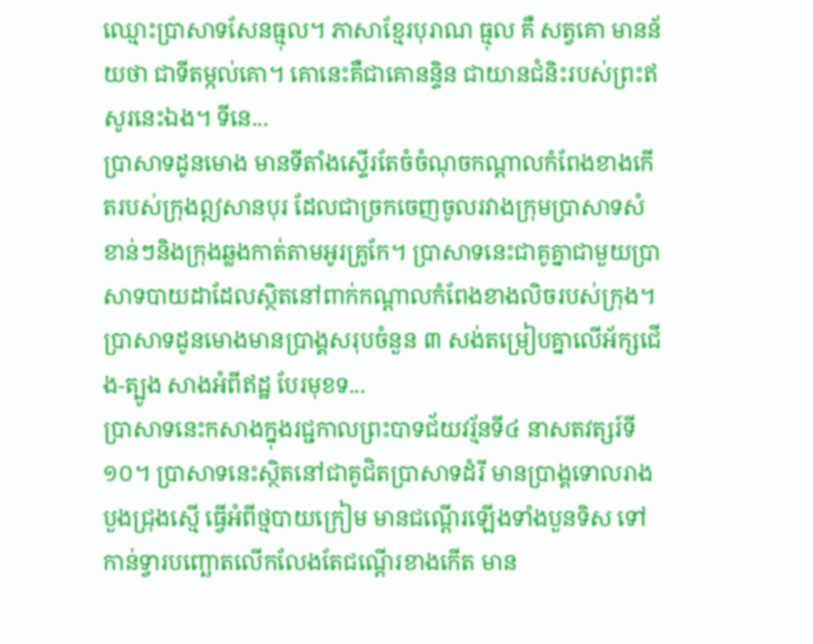ឈ្មោះប្រាសាទសែនធ្មុល។ ភាសាខ្មែរបុរាណ ធ្មុល គឺ សត្វគោ មានន័យថា ជាទីតម្កល់គោ។ គោនេះគឺជាគោនន្ទិន ជាយានជំនិះរបស់ព្រះឥសូរនេះឯង។ ទីនេ...
ប្រាសាទដូនមោង មានទីតាំងស្ទើរតែចំចំណុចកណ្ដាលកំពែងខាងកើតរបស់ក្រុងឦសានបុរ ដែលជាច្រកចេញចូលរវាងក្រុមប្រាសាទសំខាន់ៗនិងក្រុងឆ្លងកាត់តាមអូរគ្រូកែ។ ប្រាសាទនេះជាគូគ្នាជាមួយប្រាសាទបាយដាដែលស្ថិតនៅពាក់កណ្ដាលកំពែងខាងលិចរបស់ក្រុង។ ប្រាសាទដូនមោងមានប្រាង្គសរុបចំនួន ៣ សង់តម្រៀបគ្នាលើអ័ក្សជើង-ត្បូង សាងអំពីឥដ្ឋ បែរមុខទ...
ប្រាសាទនេះកសាងក្នុងរជ្ជកាលព្រះបាទជ័យវរ្ម័នទី៤ នាសតវត្សរ៍ទី១០។ ប្រាសាទនេះស្ថិតនៅជាគូជិតប្រាសាទដំរី មានប្រាង្គទោលរាងបួងជ្រុងស្មើ ធ្វើអំពីថ្មបាយក្រៀម មានជណ្ដើរឡើងទាំងបួនទិស ទៅកាន់ទ្វារបញ្ឆោតលើកលែងតែជណ្ដើរខាងកើត មាន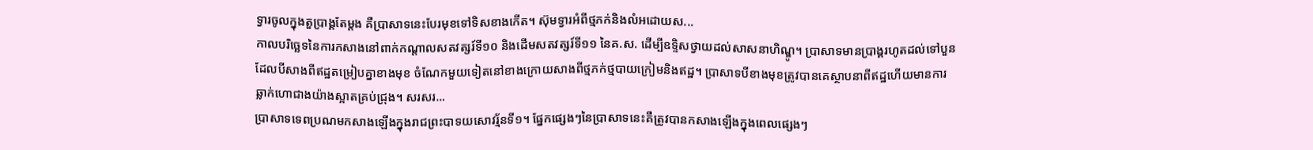ទ្វារចូលក្នុងតួប្រាង្គតែម្ដង គឺប្រាសាទនេះបែរមុខទៅទិសខាងកើត។ ស៊ុមទ្វារអំពីថ្មភក់និងលំអដោយស...
កាលបរិច្ឆេទនៃការកសាងនៅពាក់កណ្ដាលសតវត្សរ៍ទី១០ និងដើមសតវត្សរ៍ទី១១ នៃគ.ស. ដើម្បីឧទ្ទិសថ្វាយដល់សាសនាហិណ្ឌូ។ ប្រាសាទមានប្រាង្គរហូតដល់ទៅបួន ដែលបីសាងពីឥដ្ឋតម្រៀបគ្នាខាងមុខ ចំណែកមួយទៀតនៅខាងក្រោយសាងពីថ្មភក់ថ្មបាយក្រៀមនិងឥដ្ឋ។ ប្រាសាទបីខាងមុខត្រូវបានគេស្ថាបនាពីឥដ្ឋហើយមានការឆ្លាក់ហោជាងយ៉ាងស្អាតគ្រប់ជ្រុង។ សរសរ...
ប្រាសាទទេពប្រណមកសាងឡើងក្នុងរាជព្រះបាទយសោវរ្ម័នទី១។ ផ្នែកផ្សេងៗនៃប្រាសាទនេះគឺត្រូវបានកសាងឡើងក្នុងពេលផ្សេងៗ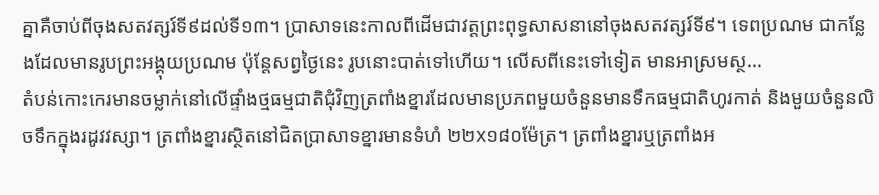គ្នាគឺចាប់ពីចុងសតវត្សរ៍ទី៩ដល់ទី១៣។ ប្រាសាទនេះកាលពីដើមជាវត្តព្រះពុទ្ធសាសនានៅចុងសតវត្សរ៍ទី៩។ ទេពប្រណម ជាកន្លែងដែលមានរូបព្រះអង្គុយប្រណម ប៉ុន្តែសព្វថ្ងៃនេះ រូបនោះបាត់ទៅហើយ។ លើសពីនេះទៅទៀត មានអាស្រមស្ថ...
តំបន់កោះកេរមានចម្លាក់នៅលើផ្ទាំងថ្មធម្មជាតិជុំវិញត្រពាំងខ្នារដែលមានប្រភពមួយចំនួនមានទឹកធម្មជាតិហូរកាត់ និងមួយចំនួនលិចទឹកក្នុងរដូវវស្សា។ ត្រពាំងខ្នារស្ថិតនៅជិតប្រាសាទខ្នារមានទំហំ ២២x១៨០ម៉ែត្រ។ ត្រពាំងខ្នារឬត្រពាំងអ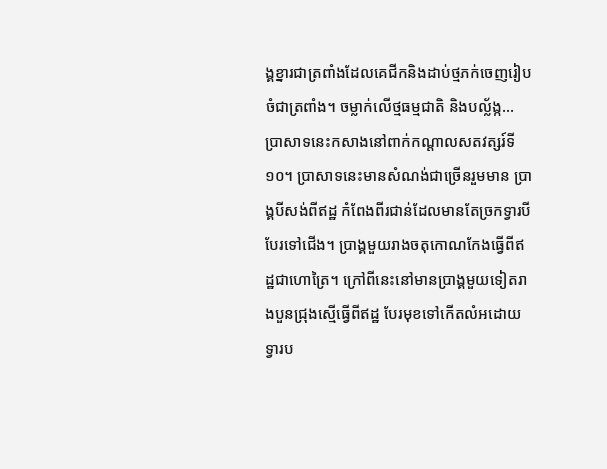ង្គខ្នារជាត្រពាំងដែលគេជីកនិងដាប់ថ្មភក់ចេញរៀបចំជាត្រពាំង។ ចម្លាក់លើថ្មធម្មជាតិ និងបល្ល័ង្ក...
ប្រាសាទនេះកសាងនៅពាក់កណ្ដាលសតវត្សរ៍ទី១០។ ប្រាសាទនេះមានសំណង់ជាច្រើនរួមមាន ប្រាង្គបីសង់ពីឥដ្ឋ កំពែងពីរជាន់ដែលមានតែច្រកទ្វារបីបែរទៅជើង។ ប្រាង្គមួយរាងចតុកោណកែងធ្វើពីឥដ្ឋជាហោត្រៃ។ ក្រៅពីនេះនៅមានប្រាង្គមួយទៀតរាងបួនជ្រុងស្មើធ្វើពីឥដ្ឋ បែរមុខទៅកើតលំអដោយទ្វារប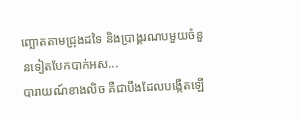ញ្ឆោតតាមជ្រុងដទៃ និងប្រាង្គរណបមួយចំនួនទៀតបែកបាក់អស...
បារាយណ៍ខាងលិច គឺជាបឹងដែលបង្កើតឡើ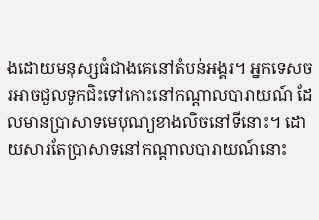ងដោយមនុស្សធំជាងគេនៅតំបន់អង្គរ។ អ្នកទេសចរអាចជួលទូកជិះទៅកោះនៅកណ្ដាលបារាយណ៍ ដែលមានប្រាសាទមេបុណ្យខាងលិចនៅទីនោះ។ ដោយសារតែប្រាសាទនៅកណ្ដាលបារាយណ៍នោះ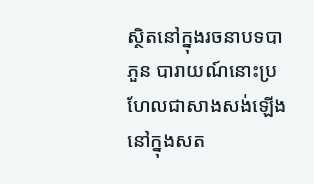ស្ថិតនៅក្នុងរចនាបទបាភួន បារាយណ៍នោះប្រហែលជាសាងសង់ឡើងនៅក្នុងសត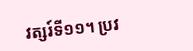វត្សរ៍ទី១១។ ប្រវ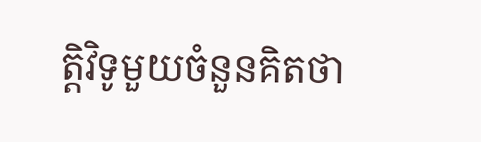ត្តិវិទូមួយចំនួនគិតថា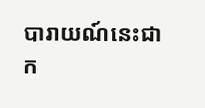បារាយណ៍នេះជាក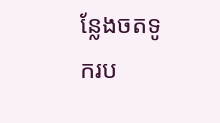ន្លែងចតទូករប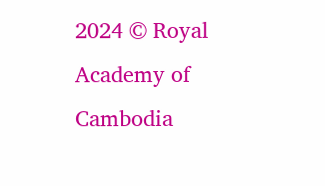2024 © Royal Academy of Cambodia